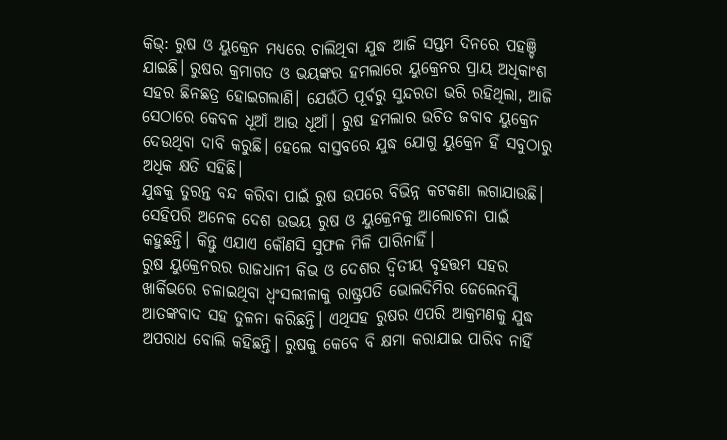କିଭ୍: ରୁଷ ଓ ୟୁକ୍ରେନ ମଧ୍ୟରେ ଚାଲିଥିବା ଯୁଦ୍ଧ ଆଜି ସପ୍ତମ ଦିନରେ ପହଞ୍ଚି ଯାଇଛି। ରୁଷର କ୍ରମାଗତ ଓ ଭୟଙ୍କର ହମଲାରେ ୟୁକ୍ରେନର ପ୍ରାୟ ଅଧିକାଂଶ ସହର ଛିନଛତ୍ର ହୋଇଗଲାଣି। ଯେଉଁଠି ପୂର୍ବରୁ ସୁନ୍ଦରତା ଭରି ରହିଥିଲା, ଆଜି ସେଠାରେ କେବଳ ଧୂଆଁ ଆଉ ଧୂଆଁ। ରୁଷ ହମଲାର ଉଚିତ ଜବାବ ୟୁକ୍ରେନ ଦେଉଥିବା ଦାବି କରୁଛି। ହେଲେ ବାସ୍ତବରେ ଯୁଦ୍ଧ ଯୋଗୁ ୟୁକ୍ରେନ ହିଁ ସବୁଠାରୁ ଅଧିକ କ୍ଷତି ସହିଛି।
ଯୁଦ୍ଧକୁ ତୁରନ୍ତ ବନ୍ଦ କରିବା ପାଇଁ ରୁଷ ଉପରେ ବିଭିନ୍ନ କଟକଣା ଲଗାଯାଉଛି। ସେହିପରି ଅନେକ ଦେଶ ଉଭୟ ରୁଷ ଓ ୟୁକ୍ରେନକୁ ଆଲୋଚନା ପାଇଁ କହୁଛନ୍ତି। କିନ୍ତୁ ଏଯାଏ କୌଣସି ସୁଫଳ ମିଳି ପାରିନାହିଁ।
ରୁଷ ୟୁକ୍ରେନରର ରାଜଧାନୀ କିଭ ଓ ଦେଶର ଦ୍ୱିତୀୟ ବୃହତ୍ତମ ସହର ଖାର୍କିଭରେ ଚଳାଇଥିବା ଧ୍ୱଂସଲୀଳାକୁ ରାଷ୍ଟ୍ରପତି ଭୋଲଦିମିର ଜେଲେନସ୍କି ଆତଙ୍କବାଦ ସହ ତୁଳନା କରିଛନ୍ତି। ଏଥିସହ ରୁଷର ଏପରି ଆକ୍ରମଣକୁ ଯୁଦ୍ଧ ଅପରାଧ ବୋଲି କହିଛନ୍ତି। ରୁଷକୁ କେବେ ବି କ୍ଷମା କରାଯାଇ ପାରିବ ନାହିଁ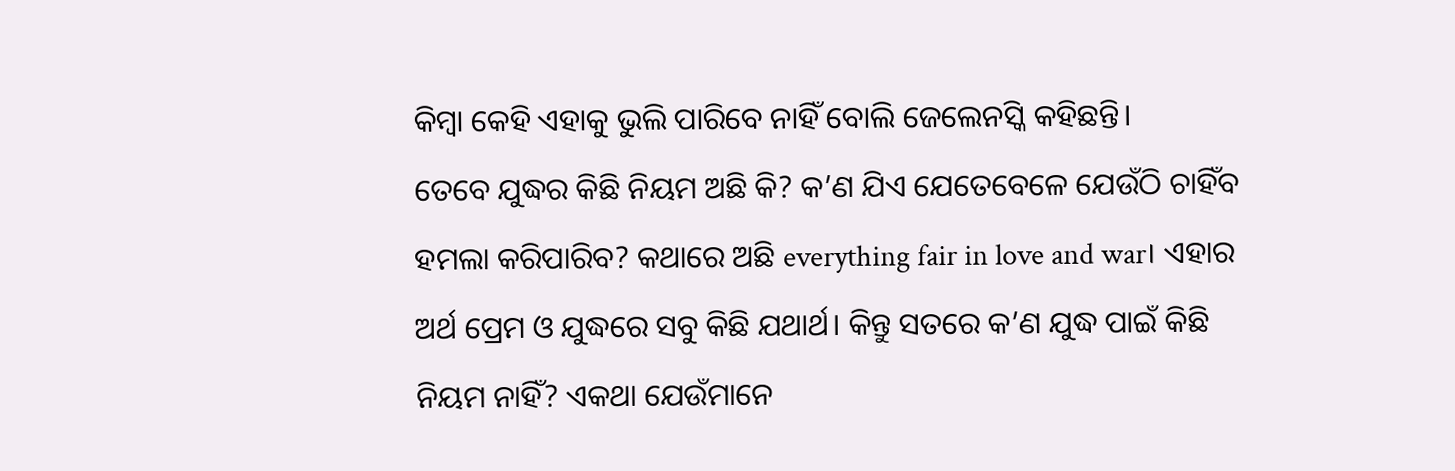କିମ୍ବା କେହି ଏହାକୁ ଭୁଲି ପାରିବେ ନାହିଁ ବୋଲି ଜେଲେନସ୍କି କହିଛନ୍ତି।
ତେବେ ଯୁଦ୍ଧର କିଛି ନିୟମ ଅଛି କି? କ’ଣ ଯିଏ ଯେତେବେଳେ ଯେଉଁଠି ଚାହିଁବ ହମଲା କରିପାରିବ? କଥାରେ ଅଛି everything fair in love and war। ଏହାର ଅର୍ଥ ପ୍ରେମ ଓ ଯୁଦ୍ଧରେ ସବୁ କିଛି ଯଥାର୍ଥ। କିନ୍ତୁ ସତରେ କ’ଣ ଯୁଦ୍ଧ ପାଇଁ କିଛି ନିୟମ ନାହିଁ? ଏକଥା ଯେଉଁମାନେ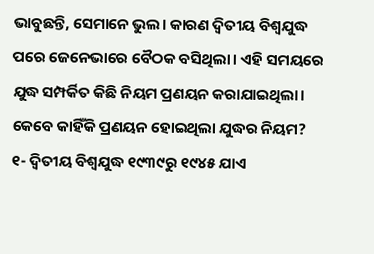ଭାବୁଛନ୍ତି, ସେମାନେ ଭୁଲ। କାରଣ ଦ୍ୱିତୀୟ ବିଶ୍ୱଯୁଦ୍ଧ ପରେ ଜେନେଭାରେ ବୈଠକ ବସିଥିଲା। ଏହି ସମୟରେ ଯୁଦ୍ଧ ସମ୍ପର୍କିତ କିଛି ନିୟମ ପ୍ରଣୟନ କରାଯାଇଥିଲା।
କେବେ କାହିଁକି ପ୍ରଣୟନ ହୋଇଥିଲା ଯୁଦ୍ଧର ନିୟମ?
୧- ଦ୍ୱିତୀୟ ବିଶ୍ୱଯୁଦ୍ଧ ୧୯୩୯ରୁ ୧୯୪୫ ଯାଏ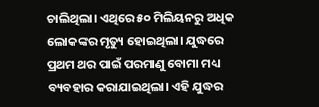ଚାଲିଥିଲା। ଏଥିରେ ୫୦ ମିଲିୟନରୁ ଅଧିକ ଲୋକଙ୍କର ମୃତ୍ୟୁ ହୋଇଥିଲା। ଯୁଦ୍ଧରେ ପ୍ରଥମ ଥର ପାଇଁ ପରମାଣୁ ବୋମା ମଧ୍ୟ ବ୍ୟବହାର କରାଯାଇଥିଲା। ଏହି ଯୁଦ୍ଧର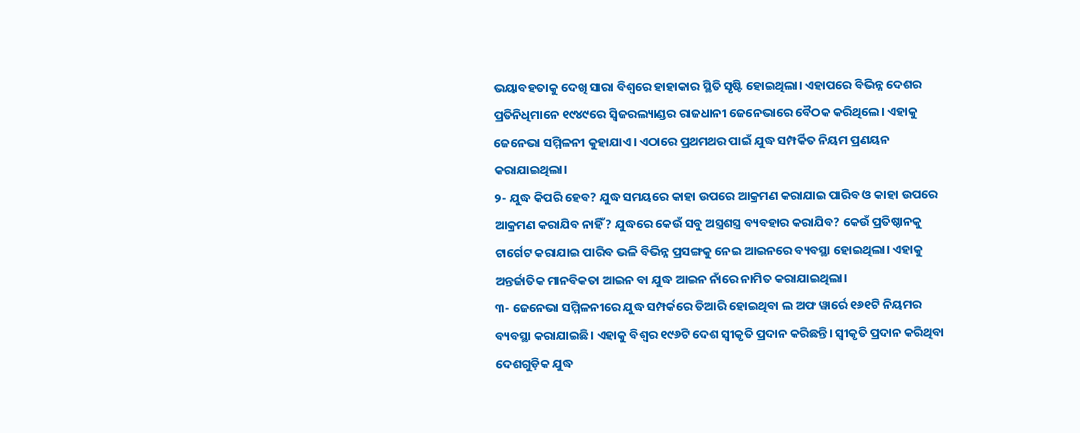ଭୟାବହତାକୁ ଦେଖି ସାରା ବିଶ୍ୱରେ ହାହାକାର ସ୍ଥିତି ସୃଷ୍ଟି ହୋଇଥିଲା। ଏହାପରେ ବିଭିନ୍ନ ଦେଶର ପ୍ରତିନିଧିମାନେ ୧୯୪୯ରେ ସ୍ୱିଜରଲ୍ୟାଣ୍ଡର ରାଜଧାନୀ ଜେନେଭାରେ ବୈଠକ କରିଥିଲେ। ଏହାକୁ ଜେନେଭା ସମ୍ମିଳନୀ କୁହାଯାଏ। ଏଠାରେ ପ୍ରଥମଥର ପାଇଁ ଯୁଦ୍ଧ ସମ୍ପର୍କିତ ନିୟମ ପ୍ରଣୟନ କରାଯାଇଥିଲା।
୨- ଯୁଦ୍ଧ କିପରି ହେବ? ଯୁଦ୍ଧ ସମୟରେ କାହା ଉପରେ ଆକ୍ରମଣ କରାଯାଇ ପାରିବ ଓ କାହା ଉପରେ ଆକ୍ରମଣ କରାଯିବ ନାହିଁ? ଯୁଦ୍ଧରେ କେଉଁ ସବୁ ଅସ୍ତ୍ରଶସ୍ତ୍ର ବ୍ୟବହାର କରାଯିବ? କେଉଁ ପ୍ରତିଷ୍ଠାନକୁ ଟାର୍ଗେଟ କରାଯାଇ ପାରିବ ଭଳି ବିଭିନ୍ନ ପ୍ରସଙ୍ଗକୁ ନେଇ ଆଇନରେ ବ୍ୟବସ୍ଥା ହୋଇଥିଲା। ଏହାକୁ ଅନ୍ତର୍ଜାତିକ ମାନବିକତା ଆଇନ ବା ଯୁଦ୍ଧ ଆଇନ ନାଁରେ ନାମିତ କରାଯାଇଥିଲା।
୩- ଜେନେଭା ସମ୍ମିଳନୀରେ ଯୁଦ୍ଧ ସମ୍ପର୍କରେ ତିଆରି ହୋଇଥିବା ଲ ଅଫ ୱାର୍ରେ ୧୬୧ଟି ନିୟମର ବ୍ୟବସ୍ଥା କରାଯାଇଛି। ଏହାକୁ ବିଶ୍ୱର ୧୯୬ଟି ଦେଶ ସ୍ୱୀକୃତି ପ୍ରଦାନ କରିଛନ୍ତି। ସ୍ୱୀକୃତି ପ୍ରଦାନ କରିଥିବା ଦେଶଗୁଡ଼ିକ ଯୁଦ୍ଧ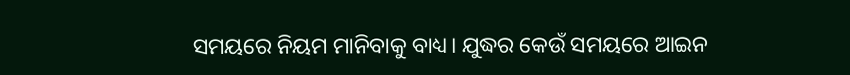ସମୟରେ ନିୟମ ମାନିବାକୁ ବାଧ୍ୟ। ଯୁଦ୍ଧର କେଉଁ ସମୟରେ ଆଇନ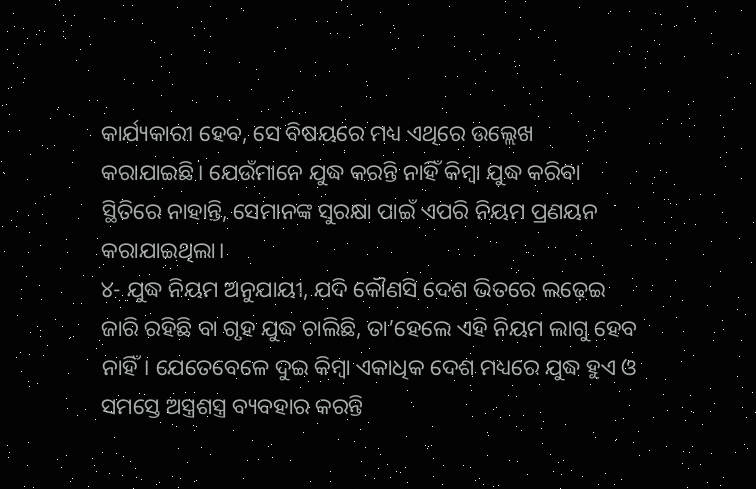କାର୍ଯ୍ୟକାରୀ ହେବ, ସେ ବିଷୟରେ ମଧ୍ୟ ଏଥିରେ ଉଲ୍ଲେଖ କରାଯାଇଛି। ଯେଉଁମାନେ ଯୁଦ୍ଧ କରନ୍ତି ନାହିଁ କିମ୍ବା ଯୁଦ୍ଧ କରିବା ସ୍ଥିତିରେ ନାହାନ୍ତି, ସେମାନଙ୍କ ସୁରକ୍ଷା ପାଇଁ ଏପରି ନିୟମ ପ୍ରଣୟନ କରାଯାଇଥିଲା।
୪- ଯୁଦ୍ଧ ନିୟମ ଅନୁଯାୟୀ, ଯଦି କୌଣସି ଦେଶ ଭିତରେ ଲଢ଼େଇ ଜାରି ରହିଛି ବା ଗୃହ ଯୁଦ୍ଧ ଚାଲିଛି, ତା’ହେଲେ ଏହି ନିୟମ ଲାଗୁ ହେବ ନାହିଁ। ଯେତେବେଳେ ଦୁଇ କିମ୍ବା ଏକାଧିକ ଦେଶ ମଧ୍ୟରେ ଯୁଦ୍ଧ ହୁଏ ଓ ସମସ୍ତେ ଅସ୍ତ୍ରଶସ୍ତ୍ର ବ୍ୟବହାର କରନ୍ତି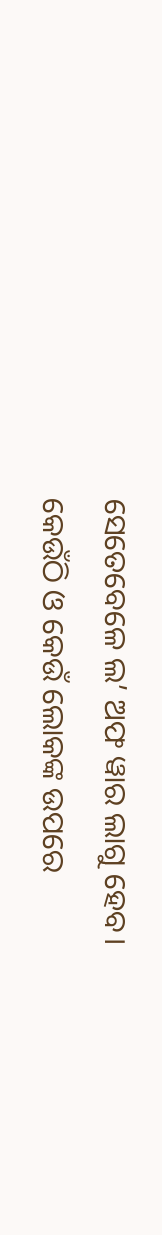ସେତେବେଳେ ଲ’ ଅଫ ୱାର ଲାଗୁ ହେବ।
କେଉଁଠି ଓ କେଉଁ ଲୋକଙ୍କ ଉପରେ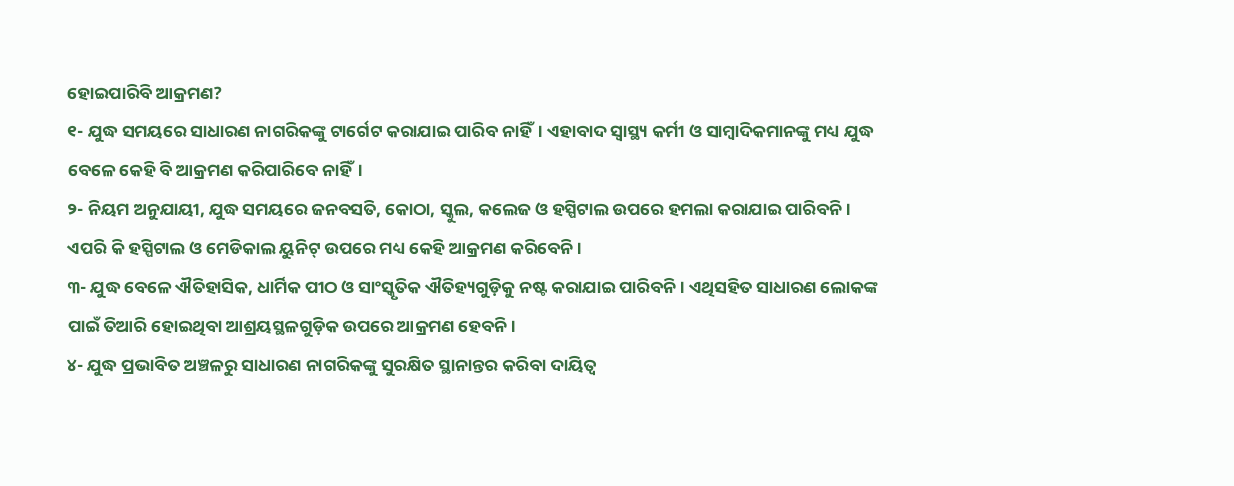ହୋଇପାରିବି ଆକ୍ରମଣ?
୧- ଯୁଦ୍ଧ ସମୟରେ ସାଧାରଣ ନାଗରିକଙ୍କୁ ଟାର୍ଗେଟ କରାଯାଇ ପାରିବ ନାହିଁ। ଏହାବାଦ ସ୍ୱାସ୍ଥ୍ୟ କର୍ମୀ ଓ ସାମ୍ବାଦିକମାନଙ୍କୁ ମଧ୍ୟ ଯୁଦ୍ଧ ବେଳେ କେହି ବି ଆକ୍ରମଣ କରିପାରିବେ ନାହିଁ।
୨- ନିୟମ ଅନୁଯାୟୀ, ଯୁଦ୍ଧ ସମୟରେ ଜନବସତି, କୋଠା, ସ୍କୁଲ, କଲେଜ ଓ ହସ୍ପିଟାଲ ଉପରେ ହମଲା କରାଯାଇ ପାରିବନି। ଏପରି କି ହସ୍ପିଟାଲ ଓ ମେଡିକାଲ ୟୁନିଟ୍ ଉପରେ ମଧ୍ୟ କେହି ଆକ୍ରମଣ କରିବେନି।
୩- ଯୁଦ୍ଧ ବେଳେ ଐତିହାସିକ, ଧାର୍ମିକ ପୀଠ ଓ ସାଂସ୍କୃତିକ ଐତିହ୍ୟଗୁଡ଼ିକୁ ନଷ୍ଟ କରାଯାଇ ପାରିବନି। ଏଥିସହିତ ସାଧାରଣ ଲୋକଙ୍କ ପାଇଁ ତିଆରି ହୋଇଥିବା ଆଶ୍ରୟସ୍ଥଳଗୁଡ଼ିକ ଉପରେ ଆକ୍ରମଣ ହେବନି।
୪- ଯୁଦ୍ଧ ପ୍ରଭାବିତ ଅଞ୍ଚଳରୁ ସାଧାରଣ ନାଗରିକଙ୍କୁ ସୁରକ୍ଷିତ ସ୍ଥାନାନ୍ତର କରିବା ଦାୟିତ୍ୱ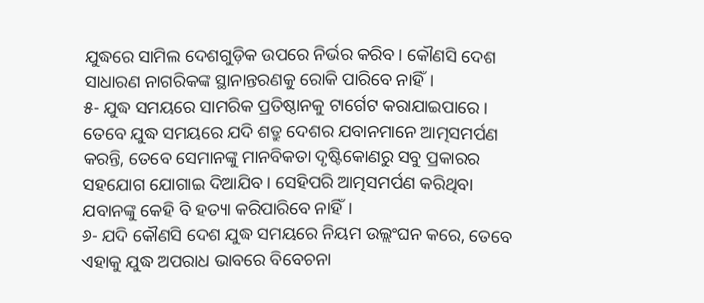ଯୁଦ୍ଧରେ ସାମିଲ ଦେଶଗୁଡ଼ିକ ଉପରେ ନିର୍ଭର କରିବ। କୌଣସି ଦେଶ ସାଧାରଣ ନାଗରିକଙ୍କ ସ୍ଥାନାନ୍ତରଣକୁ ରୋକି ପାରିବେ ନାହିଁ।
୫- ଯୁଦ୍ଧ ସମୟରେ ସାମରିକ ପ୍ରତିଷ୍ଠାନକୁ ଟାର୍ଗେଟ କରାଯାଇପାରେ। ତେବେ ଯୁଦ୍ଧ ସମୟରେ ଯଦି ଶତ୍ରୁ ଦେଶର ଯବାନମାନେ ଆତ୍ମସମର୍ପଣ କରନ୍ତି, ତେବେ ସେମାନଙ୍କୁ ମାନବିକତା ଦୃଷ୍ଟିକୋଣରୁ ସବୁ ପ୍ରକାରର ସହଯୋଗ ଯୋଗାଇ ଦିଆଯିବ। ସେହିପରି ଆତ୍ମସମର୍ପଣ କରିଥିବା ଯବାନଙ୍କୁ କେହି ବି ହତ୍ୟା କରିପାରିବେ ନାହିଁ।
୬- ଯଦି କୌଣସି ଦେଶ ଯୁଦ୍ଧ ସମୟରେ ନିୟମ ଉଲ୍ଲଂଘନ କରେ, ତେବେ ଏହାକୁ ଯୁଦ୍ଧ ଅପରାଧ ଭାବରେ ବିବେଚନା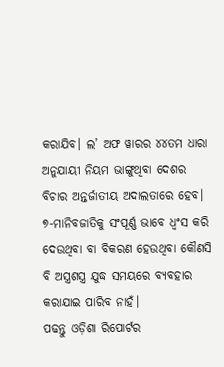କରାଯିବ। ଲ’ ଅଫ ୱାରର ୪୪ତମ ଧାରା ଅନୁଯାୟୀ ନିୟମ ଭାଙ୍ଗୁଥିବା ଦେଶର ବିଚାର ଅନ୍ତର୍ଜାତୀୟ ଅଦାଲତାରେ ହେବ।
୭-ମାନିବଜାତିକୁ ସଂପୂର୍ଣ୍ଣ ଭାବେ ଧ୍ୱଂସ କରି ଦେଉଥିବା ବା ବିକରଣ ହେଉଥିବା କୌଣସି ବି ଅସ୍ତ୍ରଶସ୍ତ୍ର ଯୁଦ୍ଧ ସମୟରେ ବ୍ୟବହାର କରାଯାଇ ପାରିବ ନାହଁ।
ପଢନ୍ତୁ ଓଡ଼ିଶା ରିପୋର୍ଟର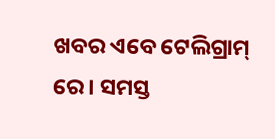ଖବର ଏବେ ଟେଲିଗ୍ରାମ୍ ରେ। ସମସ୍ତ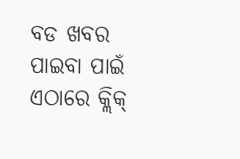ବଡ ଖବର ପାଇବା ପାଇଁ ଏଠାରେ କ୍ଲିକ୍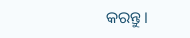କରନ୍ତୁ।